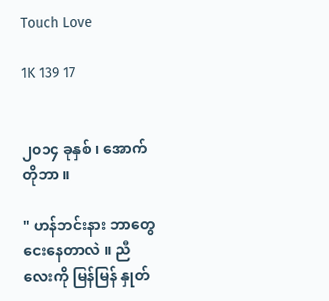Touch Love

1K 139 17


၂၀၁၄ ခုနှစ် ၊ အောက်တိုဘာ ။

" ဟန်ဘင်းနား ဘာတွေငေးနေတာလဲ ။ ညီလေးကို မြန်မြန် နှုတ်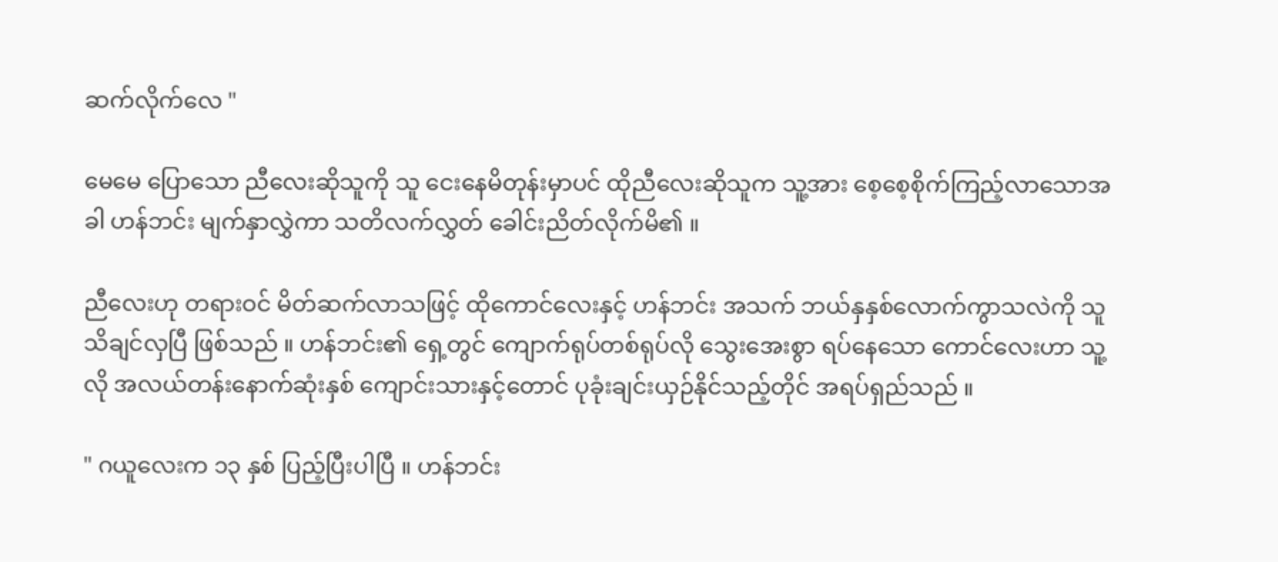ဆက်လိုက်လေ "

မေမေ ပြောသော ညီလေးဆိုသူကို သူ ငေးနေမိတုန်းမှာပင် ထိုညီလေးဆိုသူက သူ့အား စေ့စေ့စိုက်ကြည့်လာသောအခါ ဟန်ဘင်း မျက်နှာလွှဲကာ သတိလက်လွှတ် ခေါင်းညိတ်လိုက်မိ၏ ။

ညီလေးဟု တရားဝင် မိတ်ဆက်လာသဖြင့် ထိုကောင်လေးနှင့် ဟန်ဘင်း အသက် ဘယ်နှနှစ်လောက်ကွာသလဲကို သူ သိချင်လှပြီ ဖြစ်သည် ။ ဟန်ဘင်း၏ ရှေ့တွင် ကျောက်ရုပ်တစ်ရုပ်လို သွေးအေးစွာ ရပ်နေသော ကောင်လေးဟာ သူ့လို အလယ်တန်းနောက်ဆုံးနှစ် ကျောင်းသားနှင့်တောင် ပုခုံးချင်းယှဉ်နိုင်သည့်တိုင် အရပ်ရှည်သည် ။

" ဂယူလေးက ၁၃ နှစ် ပြည့်ပြီးပါပြီ ။ ဟန်ဘင်း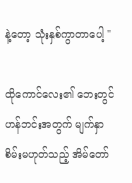နဲ့တော့ သုံးနှစ်ကွာတာပေါ့ "

ထိုကောင်လေး၏ ဘေးတွင် ဟန်ဘင်းအတွက် မျက်နှာစိမ်းမဟုတ်သည့် အိမ်တော်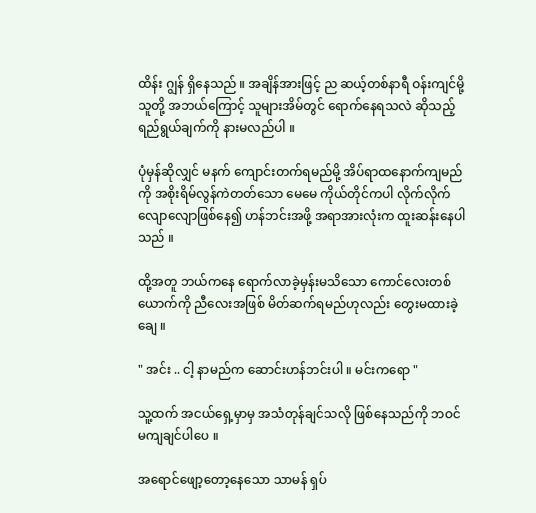ထိန်း ဂျွန် ရှိနေသည် ။ အချိန်အားဖြင့် ည ဆယ့်တစ်နာရီ ဝန်းကျင်မို့ သူတို့ အဘယ်ကြောင့် သူများအိမ်တွင် ရောက်နေရသလဲ ဆိုသည့် ရည်ရွယ်ချက်ကို နားမလည်ပါ ။

ပုံမှန်ဆိုလျှင် မနက် ကျောင်းတက်ရမည်မို့ အိပ်ရာထနောက်ကျမည်ကို အစိုးရိမ်လွန်ကဲတတ်သော မေမေ ကိုယ်တိုင်ကပါ လိုက်လိုက်လျောလျောဖြစ်နေ၍ ဟန်ဘင်းအဖို့ အရာအားလုံးက ထူးဆန်းနေပါသည် ။

ထို့အတူ ဘယ်ကနေ ရောက်လာခဲ့မှန်းမသိသော ကောင်လေးတစ်ယောက်ကို ညီလေးအဖြစ် မိတ်ဆက်ရမည်ဟုလည်း တွေးမထားခဲ့ချေ ။

" အင်း .. ငါ့ နာမည်က ဆောင်းဟန်ဘင်းပါ ။ မင်းကရော "

သူ့ထက် အငယ်ရှေ့မှာမှ အသံတုန်ချင်သလို ဖြစ်နေသည်ကို ဘဝင်မကျချင်ပါပေ ။

အရောင်ဖျော့တော့နေသော သာမန် ရှပ်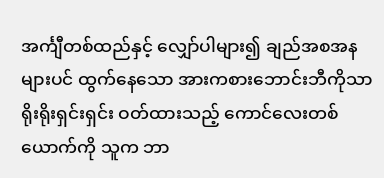အင်္ကျီတစ်ထည်နှင့် လျှော်ပါများ၍ ချည်အစအနများပင် ထွက်နေသော အားကစားဘောင်းဘီကိုသာ ရိုးရိုးရှင်းရှင်း ဝတ်ထားသည့် ကောင်လေးတစ်ယောက်ကို သူက ဘာ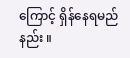ကြောင့် ရှိန်နေရမည်နည်း ။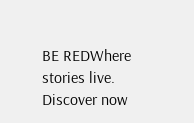BE REDWhere stories live. Discover now